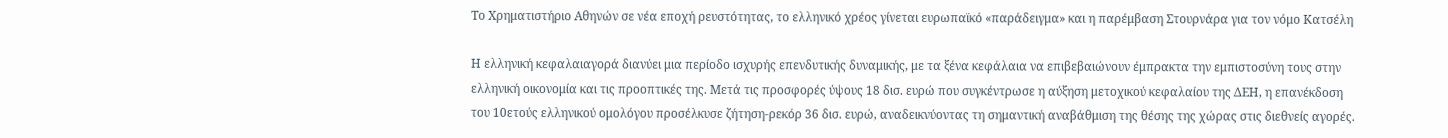Το Χρηματιστήριο Αθηνών σε νέα εποχή ρευστότητας, το ελληνικό χρέος γίνεται ευρωπαϊκό «παράδειγμα» και η παρέμβαση Στουρνάρα για τον νόμο Κατσέλη

Η ελληνική κεφαλαιαγορά διανύει μια περίοδο ισχυρής επενδυτικής δυναμικής, με τα ξένα κεφάλαια να επιβεβαιώνουν έμπρακτα την εμπιστοσύνη τους στην ελληνική οικονομία και τις προοπτικές της. Μετά τις προσφορές ύψους 18 δισ. ευρώ που συγκέντρωσε η αύξηση μετοχικού κεφαλαίου της ΔΕΗ, η επανέκδοση του 10ετούς ελληνικού ομολόγου προσέλκυσε ζήτηση-ρεκόρ 36 δισ. ευρώ, αναδεικνύοντας τη σημαντική αναβάθμιση της θέσης της χώρας στις διεθνείς αγορές.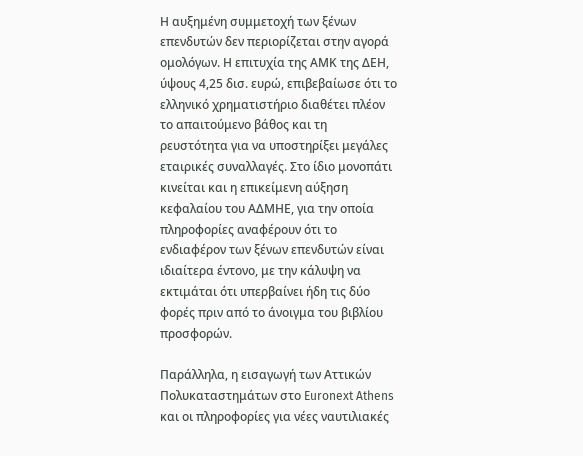Η αυξημένη συμμετοχή των ξένων επενδυτών δεν περιορίζεται στην αγορά ομολόγων. Η επιτυχία της ΑΜΚ της ΔΕΗ, ύψους 4,25 δισ. ευρώ, επιβεβαίωσε ότι το ελληνικό χρηματιστήριο διαθέτει πλέον το απαιτούμενο βάθος και τη ρευστότητα για να υποστηρίξει μεγάλες εταιρικές συναλλαγές. Στο ίδιο μονοπάτι κινείται και η επικείμενη αύξηση κεφαλαίου του ΑΔΜΗΕ, για την οποία πληροφορίες αναφέρουν ότι το ενδιαφέρον των ξένων επενδυτών είναι ιδιαίτερα έντονο, με την κάλυψη να εκτιμάται ότι υπερβαίνει ήδη τις δύο φορές πριν από το άνοιγμα του βιβλίου προσφορών.

Παράλληλα, η εισαγωγή των Αττικών Πολυκαταστημάτων στο Euronext Athens και οι πληροφορίες για νέες ναυτιλιακές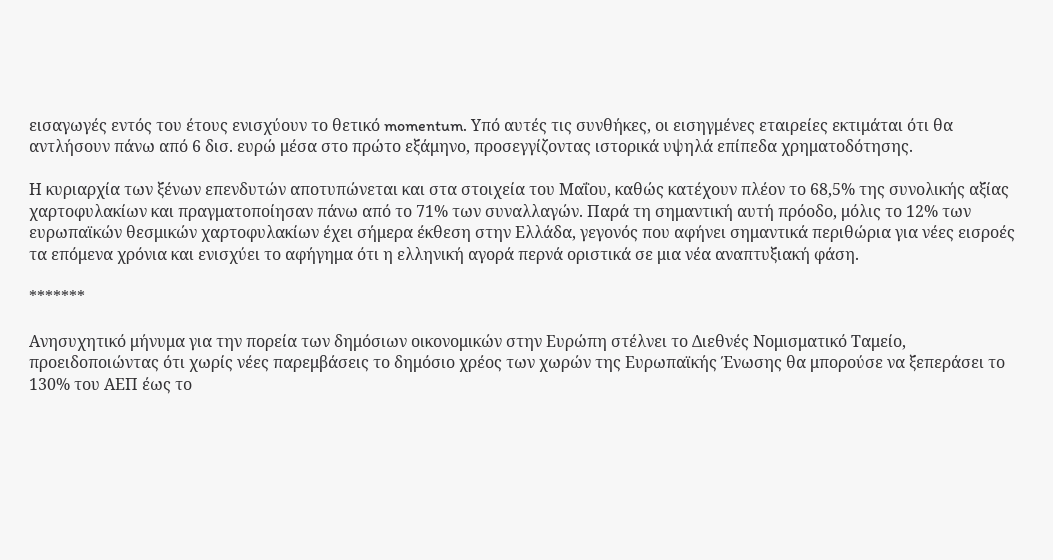εισαγωγές εντός του έτους ενισχύουν το θετικό momentum. Υπό αυτές τις συνθήκες, οι εισηγμένες εταιρείες εκτιμάται ότι θα αντλήσουν πάνω από 6 δισ. ευρώ μέσα στο πρώτο εξάμηνο, προσεγγίζοντας ιστορικά υψηλά επίπεδα χρηματοδότησης.

Η κυριαρχία των ξένων επενδυτών αποτυπώνεται και στα στοιχεία του Μαΐου, καθώς κατέχουν πλέον το 68,5% της συνολικής αξίας χαρτοφυλακίων και πραγματοποίησαν πάνω από το 71% των συναλλαγών. Παρά τη σημαντική αυτή πρόοδο, μόλις το 12% των ευρωπαϊκών θεσμικών χαρτοφυλακίων έχει σήμερα έκθεση στην Ελλάδα, γεγονός που αφήνει σημαντικά περιθώρια για νέες εισροές τα επόμενα χρόνια και ενισχύει το αφήγημα ότι η ελληνική αγορά περνά οριστικά σε μια νέα αναπτυξιακή φάση.

*******

Ανησυχητικό μήνυμα για την πορεία των δημόσιων οικονομικών στην Ευρώπη στέλνει το Διεθνές Νομισματικό Ταμείο, προειδοποιώντας ότι χωρίς νέες παρεμβάσεις το δημόσιο χρέος των χωρών της Ευρωπαϊκής Ένωσης θα μπορούσε να ξεπεράσει το 130% του ΑΕΠ έως το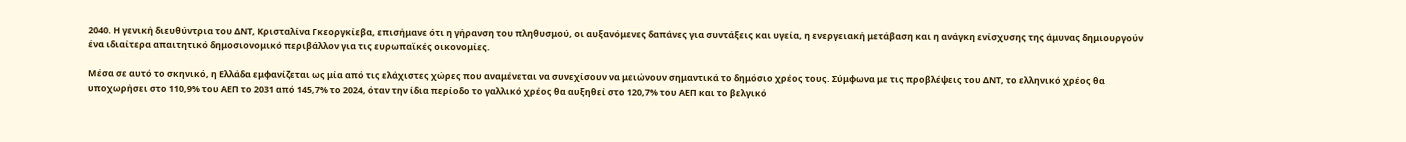2040. Η γενική διευθύντρια του ΔΝΤ, Κρισταλίνα Γκεοργκίεβα, επισήμανε ότι η γήρανση του πληθυσμού, οι αυξανόμενες δαπάνες για συντάξεις και υγεία, η ενεργειακή μετάβαση και η ανάγκη ενίσχυσης της άμυνας δημιουργούν ένα ιδιαίτερα απαιτητικό δημοσιονομικό περιβάλλον για τις ευρωπαϊκές οικονομίες.

Μέσα σε αυτό το σκηνικό, η Ελλάδα εμφανίζεται ως μία από τις ελάχιστες χώρες που αναμένεται να συνεχίσουν να μειώνουν σημαντικά το δημόσιο χρέος τους. Σύμφωνα με τις προβλέψεις του ΔΝΤ, το ελληνικό χρέος θα υποχωρήσει στο 110,9% του ΑΕΠ το 2031 από 145,7% το 2024, όταν την ίδια περίοδο το γαλλικό χρέος θα αυξηθεί στο 120,7% του ΑΕΠ και το βελγικό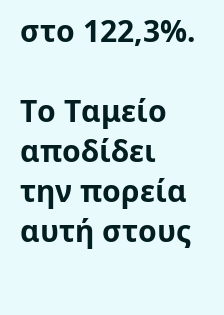στο 122,3%.

Το Ταμείο αποδίδει την πορεία αυτή στους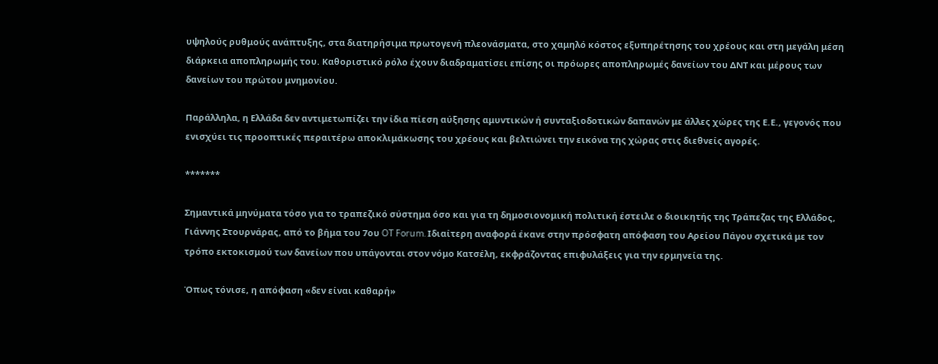υψηλούς ρυθμούς ανάπτυξης, στα διατηρήσιμα πρωτογενή πλεονάσματα, στο χαμηλό κόστος εξυπηρέτησης του χρέους και στη μεγάλη μέση διάρκεια αποπληρωμής του. Καθοριστικό ρόλο έχουν διαδραματίσει επίσης οι πρόωρες αποπληρωμές δανείων του ΔΝΤ και μέρους των δανείων του πρώτου μνημονίου.

Παράλληλα, η Ελλάδα δεν αντιμετωπίζει την ίδια πίεση αύξησης αμυντικών ή συνταξιοδοτικών δαπανών με άλλες χώρες της Ε.Ε., γεγονός που ενισχύει τις προοπτικές περαιτέρω αποκλιμάκωσης του χρέους και βελτιώνει την εικόνα της χώρας στις διεθνείς αγορές.

*******

Σημαντικά μηνύματα τόσο για το τραπεζικό σύστημα όσο και για τη δημοσιονομική πολιτική έστειλε ο διοικητής της Τράπεζας της Ελλάδος, Γιάννης Στουρνάρας, από το βήμα του 7ου OT Forum. Ιδιαίτερη αναφορά έκανε στην πρόσφατη απόφαση του Αρείου Πάγου σχετικά με τον τρόπο εκτοκισμού των δανείων που υπάγονται στον νόμο Κατσέλη, εκφράζοντας επιφυλάξεις για την ερμηνεία της.

Όπως τόνισε, η απόφαση «δεν είναι καθαρή»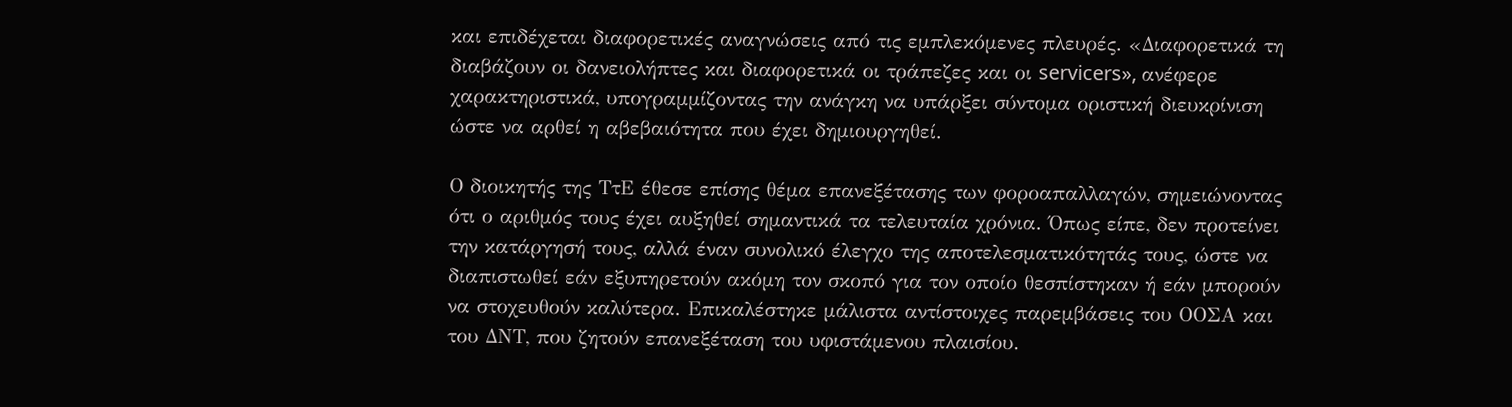και επιδέχεται διαφορετικές αναγνώσεις από τις εμπλεκόμενες πλευρές. «Διαφορετικά τη διαβάζουν οι δανειολήπτες και διαφορετικά οι τράπεζες και οι servicers», ανέφερε χαρακτηριστικά, υπογραμμίζοντας την ανάγκη να υπάρξει σύντομα οριστική διευκρίνιση ώστε να αρθεί η αβεβαιότητα που έχει δημιουργηθεί.

Ο διοικητής της ΤτΕ έθεσε επίσης θέμα επανεξέτασης των φοροαπαλλαγών, σημειώνοντας ότι ο αριθμός τους έχει αυξηθεί σημαντικά τα τελευταία χρόνια. Όπως είπε, δεν προτείνει την κατάργησή τους, αλλά έναν συνολικό έλεγχο της αποτελεσματικότητάς τους, ώστε να διαπιστωθεί εάν εξυπηρετούν ακόμη τον σκοπό για τον οποίο θεσπίστηκαν ή εάν μπορούν να στοχευθούν καλύτερα. Επικαλέστηκε μάλιστα αντίστοιχες παρεμβάσεις του ΟΟΣΑ και του ΔΝΤ, που ζητούν επανεξέταση του υφιστάμενου πλαισίου.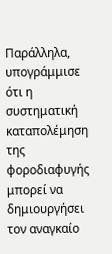Παράλληλα, υπογράμμισε ότι η συστηματική καταπολέμηση της φοροδιαφυγής μπορεί να δημιουργήσει τον αναγκαίο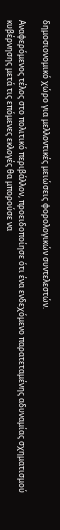δημοσιονομικό χώρο για μελλοντικές μειώσεις φορολογικών συντελεστών.

Αναφερόμενος τέλος στο πολιτικό περιβάλλον, προειδοποίησε ότι ένα ενδεχόμενο παρατεταμένης αδυναμίας σχηματισμού κυβέρνησης μετά τις επόμενες εκλογές θα μπορούσε να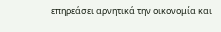επηρεάσει αρνητικά την οικονομία και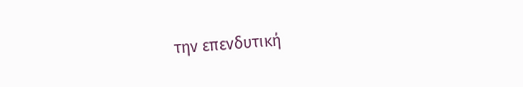την επενδυτική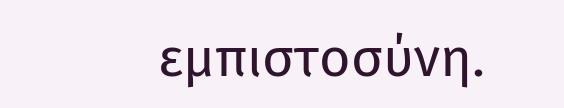εμπιστοσύνη.